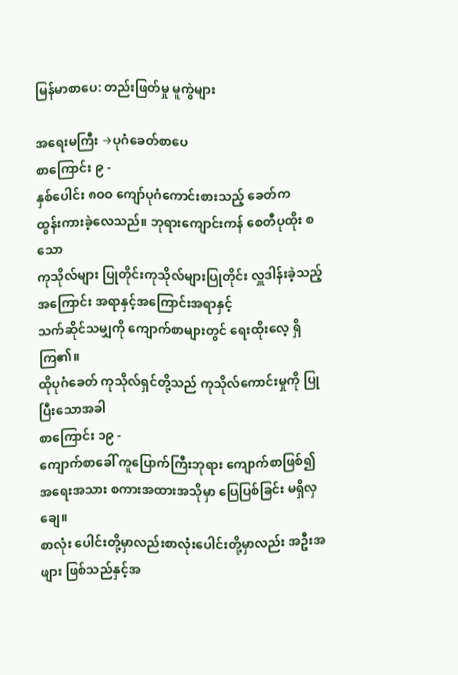မြန်မာစာပေ: တည်းဖြတ်မှု မူကွဲများ

အရေးမကြီး →ပုဂံခေတ်စာပေ
စာကြောင်း ၉ -
နှစ်ပေါင်း ၈ဝဝ ကျော်ပုဂံကောင်းစားသည့် ခေတ်က
ထွန်းကားခဲ့လေသည်။ ဘုရားကျောင်းကန် စေတီပုထိုး စသော
ကုသိုလ်များ ပြုတိုင်းကုသိုလ်များပြုတိုင်း လှူဒါန်းခဲ့သည့် အကြောင်း အရာနှင့်အကြောင်းအရာနှင့်
သက်ဆိုင်သမျှကို ကျောက်စာများတွင် ရေးထိုးလေ့ ရှိကြ၏။
ထိုပုဂံခေတ် ကုသိုလ်ရှင်တို့သည် ကုသိုလ်ကောင်းမှုကို ပြုပြီးသောအခါ
စာကြောင်း ၁၉ -
ကျောက်စာခေါ် ကူပြောက်ကြီးဘုရား ကျောက်စာဖြစ်၍
အရေးအသား စကားအထားအသိုမှာ ပြေပြစ်ခြင်း မရှိလှချေ။
စာလုံး ပေါင်းတို့မှာလည်းစာလုံးပေါင်းတို့မှာလည်း အဦးအဖျား ဖြစ်သည်နှင့်အ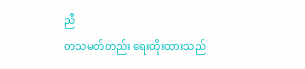ညီ
တသမတ်တည်း ရေးထိုးထားသည်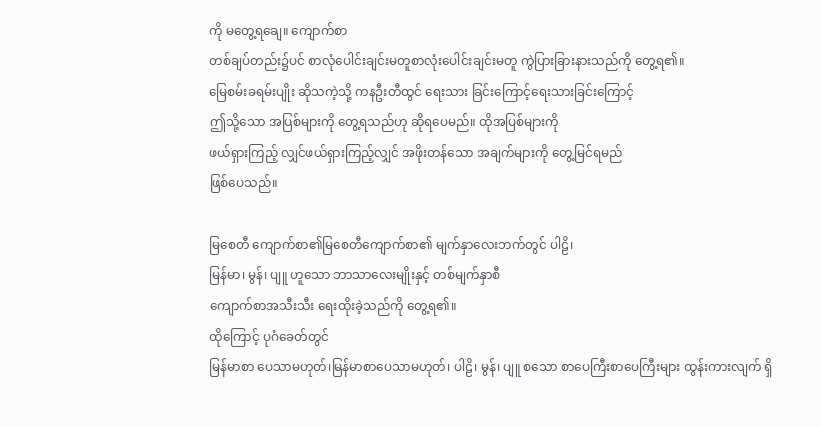ကို မတွေ့ရချေ။ ကျောက်စာ
တစ်ချပ်တည်း၌ပင် စာလုံပေါင်းချင်းမတူစာလုံးပေါင်းချင်းမတူ ကွဲပြားခြားနားသည်ကို တွေ့ရ၏။
မြေစမ်းခရမ်းပျိုး ဆိုသကဲ့သို့ ကနဦးတီထွင် ရေးသား ခြင်းကြောင့်ရေးသားခြင်းကြောင့်
ဤသို့သော အပြစ်များကို တွေ့ရသည်ဟု ဆိုရပေမည်။ ထိုအပြစ်များကို
ဖယ်ရှားကြည့် လျှင်ဖယ်ရှားကြည့်လျှင် အဖိုးတန်သော အချက်များကို တွေ့မြင်ရမည်
ဖြစ်ပေသည်။

မြစေတီ ကျောက်စာ၏မြစေတီကျောက်စာ၏ မျက်နှာလေးဘက်တွင် ပါဠိ၊
မြန်မာ၊ မွန်၊ ပျူ ဟူသော ဘာသာလေးမျိုးနှင့် တစ်မျက်နှာစီ
ကျောက်စာအသီးသီး ရေးထိုးခဲ့သည်ကို တွေ့ရ၏။
ထိုကြောင့် ပုဂံခေတ်တွင်
မြန်မာစာ ပေသာမဟုတ်၊မြန်မာစာပေသာမဟုတ်၊ ပါဠိ၊ မွန်၊ ပျူ စသော စာပေကြီးစာပေကြီးများ ထွန်းကားလျက် ရှိ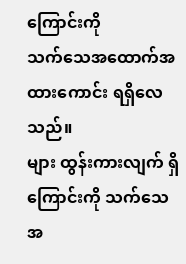ကြောင်းကို
သက်သေအထောက်အထားကောင်း ရရှိလေသည်။
များ ထွန်းကားလျက် ရှိကြောင်းကို သက်သေအ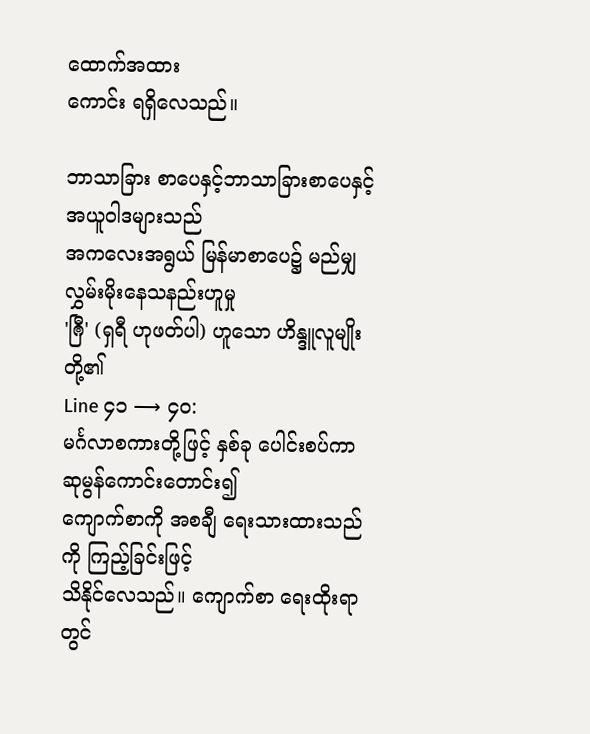ထောက်အထား
ကောင်း ရရှိလေသည်။

ဘာသာခြား စာပေနှင့်ဘာသာခြားစာပေနှင့် အယူဝါဒများသည်
အကလေးအရွယ် မြန်မာစာပေ၌ မည်မျှ လွှမ်းမိုးနေသနည်းဟူမှု
'ၐြီ' (ရှရီ ဟုဖတ်ပါ) ဟူသော ဟိန္ဒူလူမျိုးတို့၏
Line ၄၁ ⟶ ၄၀:
မင်္ဂလာစကားတို့ဖြင့် နှစ်ခု ပေါင်းစပ်ကာ ဆုမွန်ကောင်းတောင်း၍
ကျောက်စာကို အစချီ ရေးသားထားသည်ကို ကြည့်ခြင်းဖြင့်
သိနိုင်လေသည်။ ကျောက်စာ ရေးထိုးရာတွင်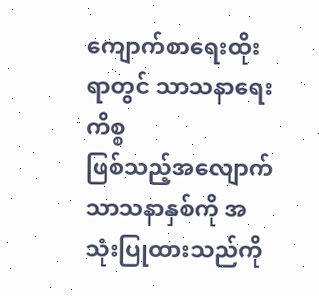ကျောက်စာရေးထိုးရာတွင် သာသနာရေးကိစ္စ
ဖြစ်သည့်အလျောက် သာသနာနှစ်ကို အသုံးပြုထားသည်ကို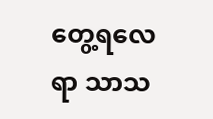တွေ့ရလေရာ သာသ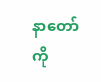နာတော်ကို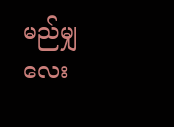မည်မျှ လေး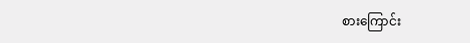စားကြောင်း